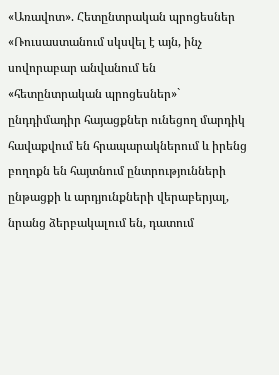«Առավոտ». Հետընտրական պրոցեսներ
«Ռուսաստանում սկսվել է այն, ինչ սովորաբար անվանում են «հետընտրական պրոցեսներ»` ընդդիմադիր հայացքներ ունեցող մարդիկ հավաքվում են հրապարակներում և իրենց բողոքն են հայտնում ընտրությունների ընթացքի և արդյունքների վերաբերյալ, նրանց ձերբակալում են, դատում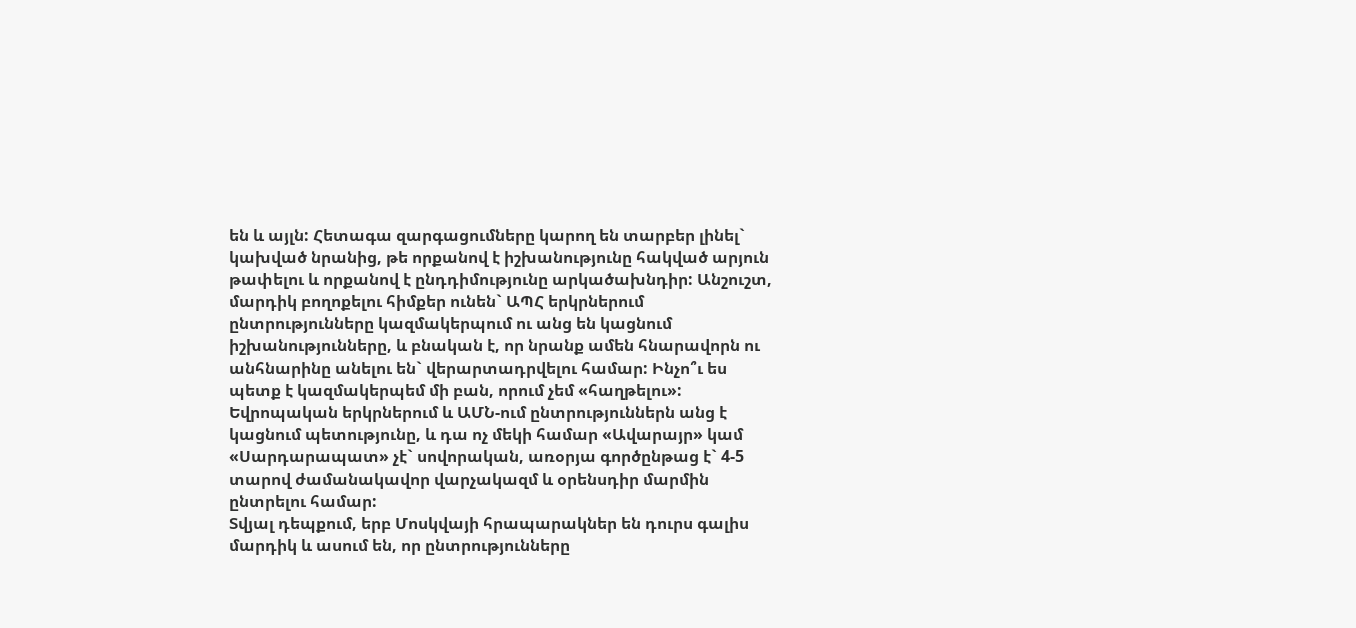են և այլն: Հետագա զարգացումները կարող են տարբեր լինել` կախված նրանից, թե որքանով է իշխանությունը հակված արյուն թափելու և որքանով է ընդդիմությունը արկածախնդիր: Անշուշտ, մարդիկ բողոքելու հիմքեր ունեն` ԱՊՀ երկրներում ընտրությունները կազմակերպում ու անց են կացնում իշխանությունները, և բնական է, որ նրանք ամեն հնարավորն ու անհնարինը անելու են` վերարտադրվելու համար: Ինչո՞ւ ես պետք է կազմակերպեմ մի բան, որում չեմ «հաղթելու»: Եվրոպական երկրներում և ԱՄՆ-ում ընտրություններն անց է կացնում պետությունը, և դա ոչ մեկի համար «Ավարայր» կամ «Սարդարապատ» չէ` սովորական, առօրյա գործընթաց է` 4-5 տարով ժամանակավոր վարչակազմ և օրենսդիր մարմին ընտրելու համար:
Տվյալ դեպքում, երբ Մոսկվայի հրապարակներ են դուրս գալիս մարդիկ և ասում են, որ ընտրությունները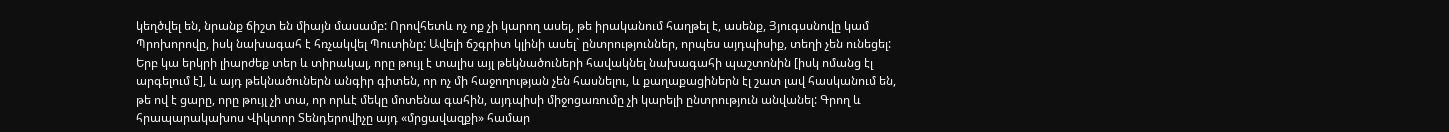կեղծվել են, նրանք ճիշտ են միայն մասամբ: Որովհետև ոչ ոք չի կարող ասել, թե իրականում հաղթել է, ասենք, Յյուգսսնովը կամ Պրոխորովը, իսկ նախագահ է հռչակվել Պուտինը: Ավելի ճշգրիտ կլինի ասել` ընտրություններ, որպես այդպիսիք, տեղի չեն ունեցել: Երբ կա երկրի լիարժեք տեր և տիրակալ, որը թույլ է տալիս այլ թեկնածուների հավակնել նախագահի պաշտոնին [իսկ ոմանց էլ արգելում է], և այդ թեկնածուներն անգիր գիտեն, որ ոչ մի հաջողության չեն հասնելու, և քաղաքացիներն էլ շատ լավ հասկանում են, թե ով է ցարը, որը թույլ չի տա, որ որևէ մեկը մոտենա գահին, այդպիսի միջոցառումը չի կարելի ընտրություն անվանել: Գրող և հրապարակախոս Վիկտոր Տենդերովիչը այդ «մրցավազքի» համար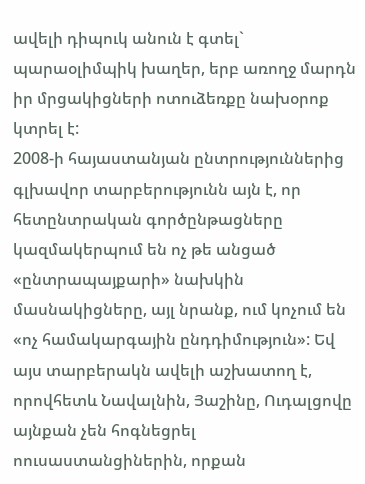ավելի դիպուկ անուն է գտել` պարաօլիմպիկ խաղեր, երբ առողջ մարդն իր մրցակիցների ոտուձեռքը նախօրոք կտրել է:
2008-ի հայաստանյան ընտրություններից գլխավոր տարբերությունն այն է, որ հետընտրական գործընթացները կազմակերպում են ոչ թե անցած «ընտրապայքարի» նախկին մասնակիցները, այլ նրանք, ում կոչում են «ոչ համակարգային ընդդիմություն»: Եվ այս տարբերակն ավելի աշխատող է, որովհետև Նավալնին, Յաշինը, Ուդալցովը այնքան չեն հոգնեցրել ոուսաստանցիներին, որքան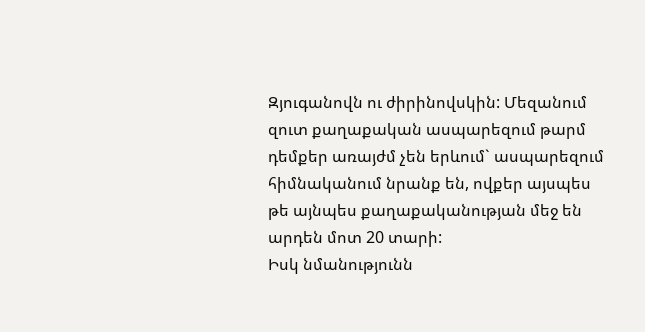Զյուգանովն ու ժիրինովսկին: Մեզանում զուտ քաղաքական ասպարեզում թարմ դեմքեր առայժմ չեն երևում` ասպարեզում հիմնականում նրանք են, ովքեր այսպես թե այնպես քաղաքականության մեջ են արդեն մոտ 20 տարի:
Իսկ նմանությունն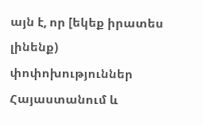այն է, որ [եկեք իրատես լինենք) փոփոխություններ Հայաստանում և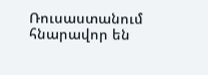Ռուսաստանում հնարավոր են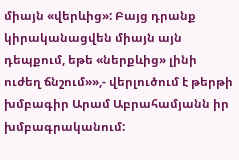միայն «վերևից»: Բայց դրանք կիրականացվեն միայն այն դեպքում, եթե «ներքևից» լինի ուժեղ ճնշում»»,- վերլուծում է թերթի խմբագիր Արամ Աբրահամյանն իր խմբագրականում: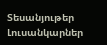Տեսանյութեր
Լուսանկարներ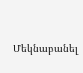Մեկնաբանել